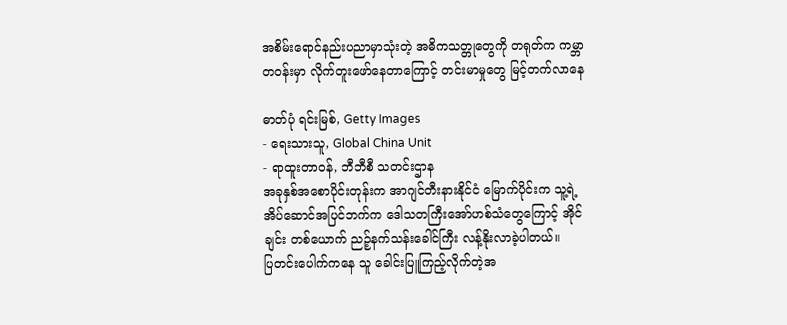အစိမ်းရောင်နည်းပညာမှာသုံးတဲ့ အဓိကသတ္တုတွေကို တရုတ်က ကမ္ဘာတဝန်းမှာ လိုက်တူးဖော်နေတာကြောင့် တင်းမာမှုတွေ မြင့်တက်လာနေ

ဓာတ်ပုံ ရင်းမြစ်, Getty Images
- ရေးသားသူ, Global China Unit
- ရာထူးတာဝန်, ဘီဘီစီ သတင်းဌာန
အခုနှစ်အစောပိုင်းတုန်းက အာဂျင်တီးနားနိုင်ငံ မြောက်ပိုင်းက သူ့ရဲ့ အိပ်ဆောင်အပြင်ဘက်က ဒေါသတကြီးအော်ဟစ်သံတွေကြောင့် အိုင်ချင်း တစ်ယောက် ညဉ့်နက်သန်းခေါင်ကြီး လန့်နိုးလာခဲ့ပါတယ်။
ပြတင်းပေါက်ကနေ သူ ခေါင်းပြူကြည့်လိုက်တဲ့အ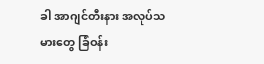ခါ အာဂျင်တီးနား အလုပ်သမားတွေ ခြံဝန်း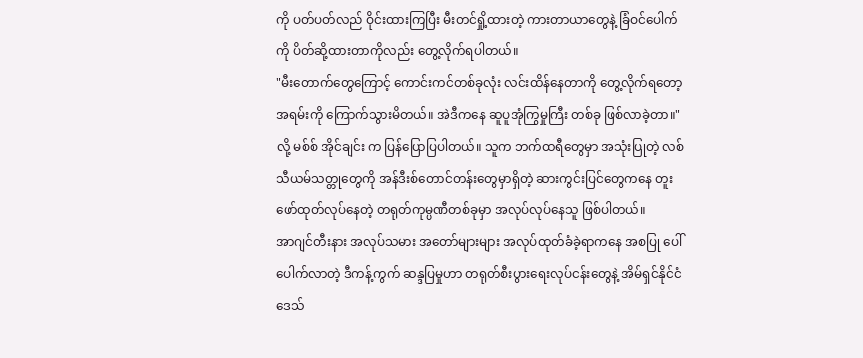ကို ပတ်ပတ်လည် ဝိုင်းထားကြပြီး မီးတင်ရှို့ထားတဲ့ ကားတာယာတွေနဲ့ ခြံဝင်ပေါက်ကို ပိတ်ဆို့ထားတာကိုလည်း တွေ့လိုက်ရပါတယ်။
"မီးတောက်တွေကြောင့် ကောင်းကင်တစ်ခုလုံး လင်းထိန်နေတာကို တွေ့လိုက်ရတော့ အရမ်းကို ကြောက်သွားမိတယ်။ အဲဒီကနေ ဆူပူအုံကြွမှုကြီး တစ်ခု ဖြစ်လာခဲ့တာ။" လို့ မစ်စ် အိုင်ချင်း က ပြန်ပြောပြပါတယ်။ သူက ဘက်ထရီတွေမှာ အသုံးပြုတဲ့ လစ်သီယမ်သတ္တုတွေကို အန်ဒီးစ်တောင်တန်းတွေမှာရှိတဲ့ ဆားကွင်းပြင်တွေကနေ တူးဖော်ထုတ်လုပ်နေတဲ့ တရုတ်ကုမ္ပဏီတစ်ခုမှာ အလုပ်လုပ်နေသူ ဖြစ်ပါတယ်။
အာဂျင်တီးနား အလုပ်သမား အတော်များများ အလုပ်ထုတ်ခံခဲ့ရာကနေ အစပြု ပေါ်ပေါက်လာတဲ့ ဒီကန့်ကွက် ဆန္ဒပြမှုဟာ တရုတ်စီးပွားရေးလုပ်ငန်းတွေနဲ့ အိမ်ရှင်နိုင်ငံ ဒေသ်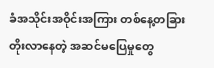ခံအသိုင်းအဝိုင်းအကြား တစ်နေ့တခြား တိုးလာနေတဲ့ အဆင်မပြေမှုတွေ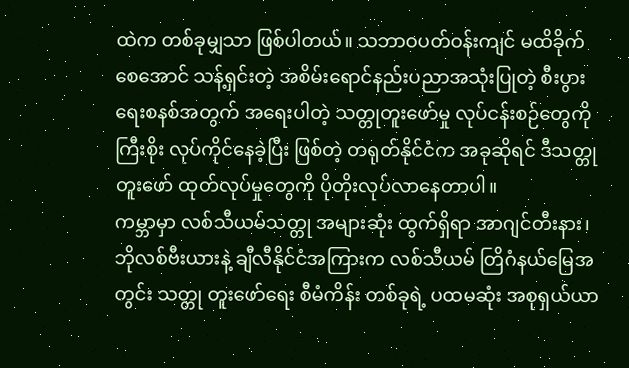ထဲက တစ်ခုမျှသာ ဖြစ်ပါတယ်။ သဘာဝပတ်ဝန်းကျင် မထိခိုက်စေအောင် သန့်ရှင်းတဲ့ အစိမ်းရောင်နည်းပညာအသုံးပြုတဲ့ စီးပွားရေးစနစ်အတွက် အရေးပါတဲ့ သတ္တုတူးဖော်မှု လုပ်ငန်းစဉ်တွေကို ကြီးစိုး လုပ်ကိုင်နေခဲ့ပြီး ဖြစ်တဲ့ တရုတ်နိုင်ငံက အခုဆိုရင် ဒီသတ္တု တူးဖော် ထုတ်လုပ်မှုတွေကို ပိုတိုးလုပ်လာနေတာပါ။
ကမ္ဘာမှာ လစ်သီယမ်သတ္တု အများဆုံး ထွက်ရှိရာ အာဂျင်တီးနား၊ ဘိုလစ်ဗီးယားနဲ့ ချီလီနိုင်ငံအကြားက လစ်သီယမ် တြိဂံနယ်မြေအတွင်း သတ္တု တူးဖော်ရေး စီမံကိန်း တစ်ခုရဲ့ ပထမဆုံး အစုရှယ်ယာ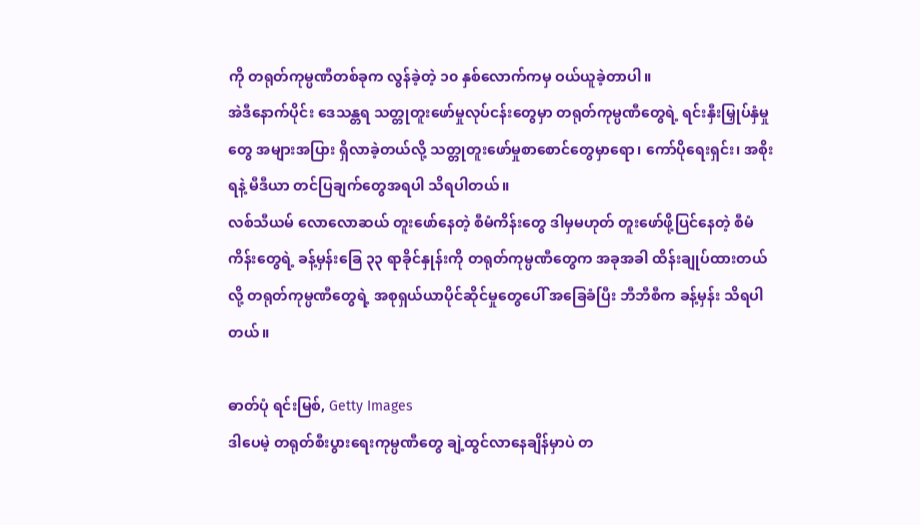ကို တရုတ်ကုမ္ပဏီတစ်ခုက လွန်ခဲ့တဲ့ ၁၀ နှစ်လောက်ကမှ ဝယ်ယူခဲ့တာပါ။
အဲဒီနောက်ပိုင်း ဒေသန္တရ သတ္တုတူးဖော်မှုလုပ်ငန်းတွေမှာ တရုတ်ကုမ္ပဏီတွေရဲ့ ရင်းနှီးမြှုပ်နှံမှုတွေ အများအပြား ရှိလာခဲ့တယ်လို့ သတ္တုတူးဖော်မှုစာစောင်တွေမှာရော၊ ကော်ပိုရေးရှင်း၊ အစိုးရနဲ့ မီဒီယာ တင်ပြချက်တွေအရပါ သိရပါတယ်။
လစ်သီယမ် လောလောဆယ် တူးဖော်နေတဲ့ စီမံကိန်းတွေ ဒါမှမဟုတ် တူးဖော်ဖို့ပြင်နေတဲ့ စီမံကိန်းတွေရဲ့ ခန့်မှန်းခြေ ၃၃ ရာခိုင်နှုန်းကို တရုတ်ကုမ္ပဏီတွေက အခုအခါ ထိန်းချုပ်ထားတယ်လို့ တရုတ်ကုမ္ပဏီတွေရဲ့ အစုရှယ်ယာပိုင်ဆိုင်မှုတွေပေါ် အခြေခံပြီး ဘီဘီစီက ခန့်မှန်း သိရပါတယ်။

ဓာတ်ပုံ ရင်းမြစ်, Getty Images
ဒါပေမဲ့ တရုတ်စီးပွားရေးကုမ္ပဏီတွေ ချဲ့ထွင်လာနေချိန်မှာပဲ တ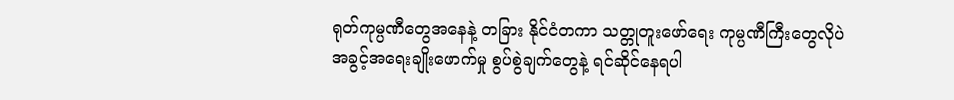ရုတ်ကုမ္ပဏီတွေအနေနဲ့ တခြား နိုင်ငံတကာ သတ္တုတူးဖော်ရေး ကုမ္ပဏီကြီးတွေလိုပဲ အခွင့်အရေးချိုးဖောက်မှု စွပ်စွဲချက်တွေနဲ့ ရင်ဆိုင်နေရပါ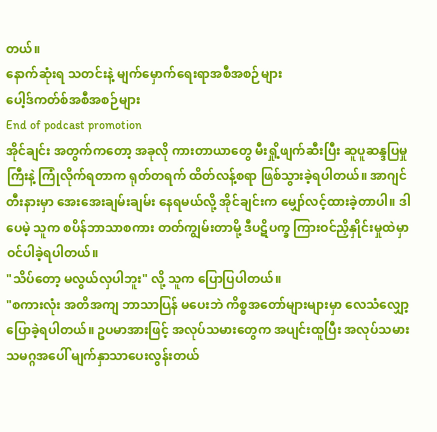တယ်။
နောက်ဆုံးရ သတင်းနဲ့ မျက်မှောက်ရေးရာအစီအစဉ်များ
ပေါ့ဒ်ကတ်စ်အစီအစဉ်များ
End of podcast promotion
အိုင်ချင်း အတွက်ကတော့ အခုလို ကားတာယာတွေ မီးရှို့ဖျက်ဆီးပြီး ဆူပူဆန္ဒပြမှုကြီးနဲ့ ကြုံလိုက်ရတာက ရုတ်တရက် ထိတ်လန့်စရာ ဖြစ်သွားခဲ့ရပါတယ်။ အာဂျင်တီးနားမှာ အေးအေးချမ်းချမ်း နေရမယ်လို့ အိုင်ချင်းက မျှော်လင့်ထားခဲ့တာပါ။ ဒါပေမဲ့ သူက စပိန်ဘာသာစကား တတ်ကျွမ်းတာမို့ ဒီပဋိပက္ခ ကြားဝင်ညှိနှိုင်းမှုထဲမှာ ဝင်ပါခဲ့ရပါတယ်။
"သိပ်တော့ မလွယ်လှပါဘူး" လို့ သူက ပြောပြပါတယ်။
"စကားလုံး အတိအကျ ဘာသာပြန် မပေးဘဲ ကိစ္စအတော်များများမှာ လေသံလျှော့ ပြောခဲ့ရပါတယ်။ ဥပမာအားဖြင့် အလုပ်သမားတွေက အပျင်းထူပြီး အလုပ်သမား သမဂ္ဂအပေါ် မျက်နှာသာပေးလွန်းတယ်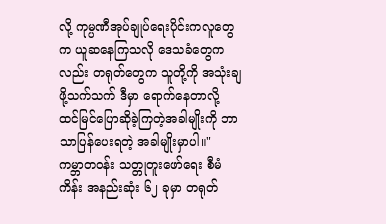လို့ ကုမ္ပဏီအုပ်ချုပ်ရေးပိုင်းကလူတွေက ယူဆနေကြသလို ဒေသခံတွေကလည်း တရုတ်တွေက သူတို့ကို အသုံးချဖို့သက်သက် ဒီမှာ ရောက်နေတာလို့ ထင်မြင်ပြောဆိုခဲ့ကြတဲ့အခါမျိုးကို ဘာသာပြန်ပေးရတဲ့ အခါမျိုးမှာပါ။"
ကမ္ဘာတဝန်း သတ္တုတူးဖော်ရေး စီမံကိန်း အနည်းဆုံး ၆၂ ခုမှာ တရုတ်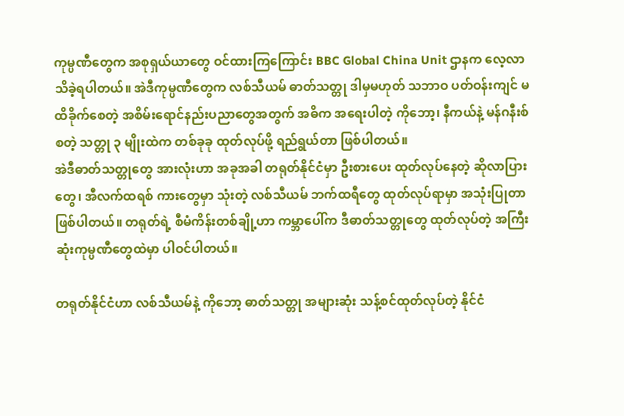ကုမ္ပဏီတွေက အစုရှယ်ယာတွေ ဝင်ထားကြကြောင်း BBC Global China Unit ဌာနက လေ့လာသိခဲ့ရပါတယ်။ အဲဒီကုမ္ပဏီတွေက လစ်သီယမ် ဓာတ်သတ္တု ဒါမှမဟုတ် သဘာဝ ပတ်ဝန်းကျင် မထိခိုက်စေတဲ့ အစိမ်းရောင်နည်းပညာတွေအတွက် အဓိက အရေးပါတဲ့ ကိုဘော့၊ နီကယ်နဲ့ မန်ဂနီးစ် စတဲ့ သတ္တု ၃ မျိုးထဲက တစ်ခုခု ထုတ်လုပ်ဖို့ ရည်ရွယ်တာ ဖြစ်ပါတယ်။
အဲဒီဓာတ်သတ္တုတွေ အားလုံးဟာ အခုအခါ တရုတ်နိုင်ငံမှာ ဦးစားပေး ထုတ်လုပ်နေတဲ့ ဆိုလာပြားတွေ၊ အီလက်ထရစ် ကားတွေမှာ သုံးတဲ့ လစ်သီယမ် ဘက်ထရီတွေ ထုတ်လုပ်ရာမှာ အသုံးပြုတာ ဖြစ်ပါတယ်။ တရုတ်ရဲ့ စီမံကိန်းတစ်ချို့ဟာ ကမ္ဘာပေါ်က ဒီဓာတ်သတ္တုတွေ ထုတ်လုပ်တဲ့ အကြီးဆုံးကုမ္ပဏီတွေထဲမှာ ပါဝင်ပါတယ်။

တရုတ်နိုင်ငံဟာ လစ်သီယမ်နဲ့ ကိုဘော့ ဓာတ်သတ္တု အများဆုံး သန့်စင်ထုတ်လုပ်တဲ့ နိုင်ငံ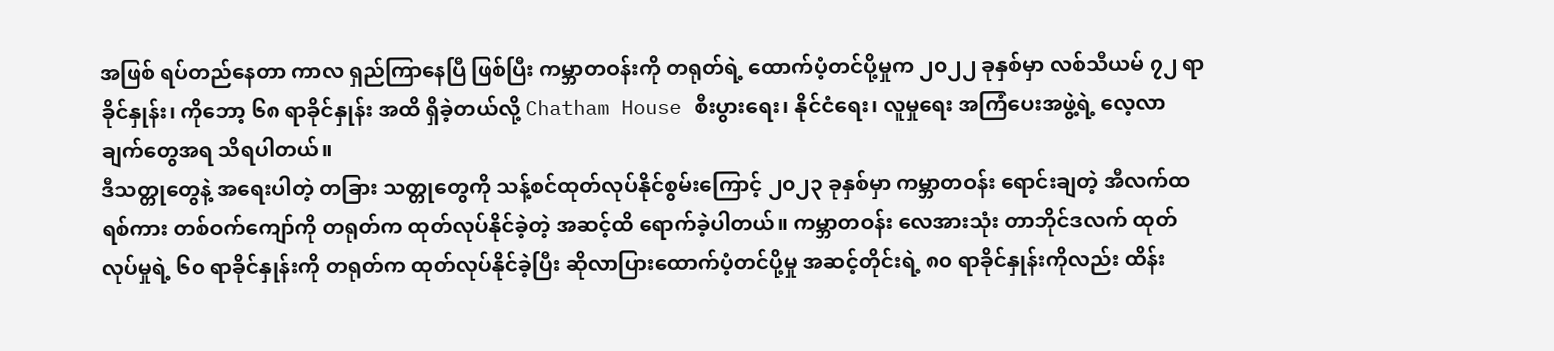အဖြစ် ရပ်တည်နေတာ ကာလ ရှည်ကြာနေပြီ ဖြစ်ပြီး ကမ္ဘာတဝန်းကို တရုတ်ရဲ့ ထောက်ပံ့တင်ပို့မှုက ၂၀၂၂ ခုနှစ်မှာ လစ်သီယမ် ၇၂ ရာခိုင်နှုန်း၊ ကိုဘော့ ၆၈ ရာခိုင်နှုန်း အထိ ရှိခဲ့တယ်လို့ Chatham House စီးပွားရေး၊ နိုင်ငံရေး၊ လူမှုရေး အကြံပေးအဖွဲ့ရဲ့ လေ့လာချက်တွေအရ သိရပါတယ်။
ဒီသတ္တုတွေနဲ့ အရေးပါတဲ့ တခြား သတ္တုတွေကို သန့်စင်ထုတ်လုပ်နိုင်စွမ်းကြောင့် ၂၀၂၃ ခုနှစ်မှာ ကမ္ဘာတဝန်း ရောင်းချတဲ့ အီလက်ထရစ်ကား တစ်ဝက်ကျော်ကို တရုတ်က ထုတ်လုပ်နိုင်ခဲ့တဲ့ အဆင့်ထိ ရောက်ခဲ့ပါတယ်။ ကမ္ဘာတဝန်း လေအားသုံး တာဘိုင်ဒလက် ထုတ်လုပ်မှုရဲ့ ၆၀ ရာခိုင်နှုန်းကို တရုတ်က ထုတ်လုပ်နိုင်ခဲ့ပြီး ဆိုလာပြားထောက်ပံ့တင်ပို့မှု အဆင့်တိုင်းရဲ့ ၈၀ ရာခိုင်နှုန်းကိုလည်း ထိန်း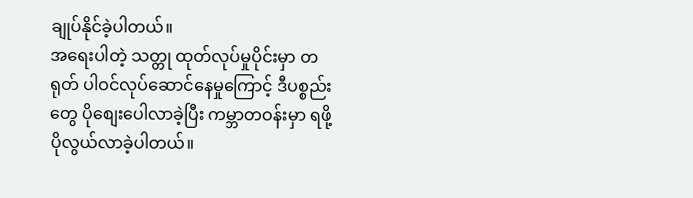ချုပ်နိုင်ခဲ့ပါတယ်။
အရေးပါတဲ့ သတ္တု ထုတ်လုပ်မှုပိုင်းမှာ တရုတ် ပါဝင်လုပ်ဆောင်နေမှုကြောင့် ဒီပစ္စည်းတွေ ပိုစျေးပေါလာခဲ့ပြီး ကမ္ဘာတဝန်းမှာ ရဖို့ ပိုလွယ်လာခဲ့ပါတယ်။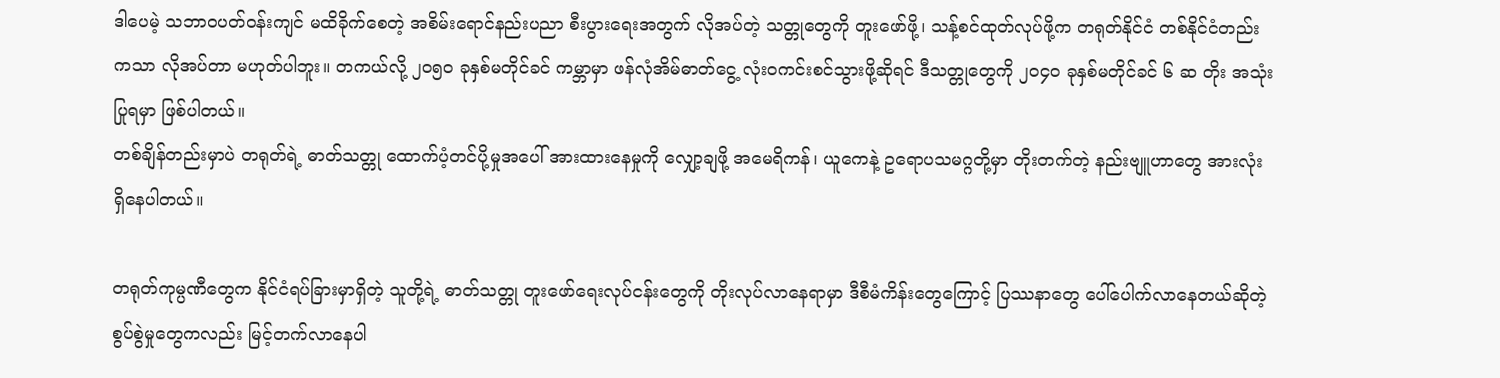ဒါပေမဲ့ သဘာဝပတ်ဝန်းကျင် မထိခိုက်စေတဲ့ အစိမ်းရောင်နည်းပညာ စီးပွားရေးအတွက် လိုအပ်တဲ့ သတ္တုတွေကို တူးဖော်ဖို့၊ သန့်စင်ထုတ်လုပ်ဖို့က တရုတ်နိုင်ငံ တစ်နိုင်ငံတည်းကသာ လိုအပ်တာ မဟုတ်ပါဘူး။ တကယ်လို့ ၂၀၅၀ ခုနှစ်မတိုင်ခင် ကမ္ဘာမှာ ဖန်လုံအိမ်ဓာတ်ငွေ့ လုံးဝကင်းစင်သွားဖို့ဆိုရင် ဒီသတ္တုတွေကို ၂၀၄၀ ခုနှစ်မတိုင်ခင် ၆ ဆ တိုး အသုံးပြုရမှာ ဖြစ်ပါတယ်။
တစ်ချိန်တည်းမှာပဲ တရုတ်ရဲ့ ဓာတ်သတ္တု ထောက်ပံ့တင်ပို့မှုအပေါ် အားထားနေမှုကို လျှော့ချဖို့ အမေရိကန်၊ ယူကေနဲ့ ဥရောပသမဂ္ဂတို့မှာ တိုးတက်တဲ့ နည်းဗျူဟာတွေ အားလုံး ရှိနေပါတယ်။

တရုတ်ကုမ္ပဏီတွေက နိုင်ငံရပ်ခြားမှာရှိတဲ့ သူတို့ရဲ့ ဓာတ်သတ္တု တူးဖော်ရေးလုပ်ငန်းတွေကို တိုးလုပ်လာနေရာမှာ ဒီစီမံကိန်းတွေကြောင့် ပြဿနာတွေ ပေါ်ပေါက်လာနေတယ်ဆိုတဲ့ စွပ်စွဲမှုတွေကလည်း မြင့်တက်လာနေပါ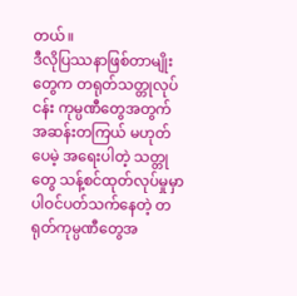တယ်။
ဒီလိုပြဿနာဖြစ်တာမျိုးတွေက တရုတ်သတ္တုလုပ်ငန်း ကုမ္ပဏီတွေအတွက် အဆန်းတကြယ် မဟုတ်ပေမဲ့ အရေးပါတဲ့ သတ္တုတွေ သန့်စင်ထုတ်လုပ်မှုမှာ ပါဝင်ပတ်သက်နေတဲ့ တရုတ်ကုမ္ပဏီတွေအ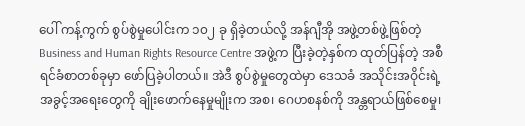ပေါ် ကန့်ကွက် စွပ်စွဲမှုပေါင်းက ၁၀၂ ခု ရှိခဲ့တယ်လို့ အန်ဂျီအို အဖွဲ့တစ်ဖွဲ့ဖြစ်တဲ့ Business and Human Rights Resource Centre အဖွဲ့က ပြီးခဲ့တဲ့နှစ်က ထုတ်ပြန်တဲ့ အစီရင်ခံစာတစ်ခုမှာ ဖော်ပြခဲ့ပါတယ်။ အဲဒီ စွပ်စွဲမှုတွေထဲမှာ ဒေသခံ အသိုင်းအဝိုင်းရဲ့ အခွင့်အရေးတွေကို ချိုးဖောက်နေမှုမျိုးက အစ၊ ဂေဟစနစ်ကို အန္တရာယ်ဖြစ်စေမှု၊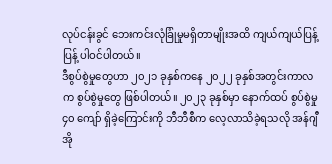လုပ်ငန်းခွင် ဘေးကင်းလုံခြုံမှုမရှိတာမျိုးအထိ ကျယ်ကျယ်ပြန့်ပြန့် ပါဝင်ပါတယ်။
ဒီစွပ်စွဲမှုတွေဟာ ၂၀၂၁ ခုနှစ်ကနေ ၂၀၂၂ ခုနှစ်အတွင်းကာလက စွပ်စွဲမှုတွေ ဖြစ်ပါတယ်။ ၂၀၂၃ ခုနှစ်မှာ နောက်ထပ် စွပ်စွဲမှု ၄၀ ကျော် ရှိခဲ့ကြောင်းကို ဘီဘီစီက လေ့လာသိခဲ့ရသလို အန်ဂျီအို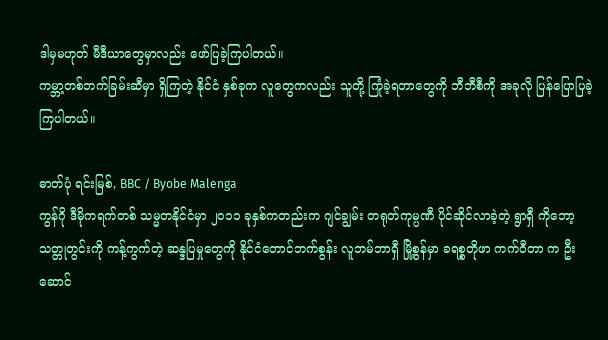ဒါမှမဟုတ် မီဒီယာတွေမှာလည်း ဖော်ပြခဲ့ကြပါတယ်။
ကမ္ဘာ့တစ်ဘက်ခြမ်းဆီမှာ ရှိကြတဲ့ နိုင်ငံ နှစ်ခုက လူတွေကလည်း သူတို့ ကြုံခဲ့ရတာတွေကို ဘီဘီစီကို အခုလို ပြန်ပြောပြခဲ့ကြပါတယ်။

ဓာတ်ပုံ ရင်းမြစ်, BBC / Byobe Malenga
ကွန်ဂို ဒီမိုကရက်တစ် သမ္မတနိုင်ငံမှာ ၂၀၁၁ ခုနှစ်ကတည်းက ဂျင်ချွမ်း တရုတ်ကုမ္ပဏီ ပိုင်ဆိုင်လာခဲ့တဲ့ ရွာရှီ ကိုဘော့ သတ္တုတွင်းကို ကန့်ကွက်တဲ့ ဆန္ဒပြမှုတွေကို နိုင်ငံတောင်ဘက်စွန်း လူဘမ်ဘာရှီ မြို့စွန်မှာ ခရစ္စတိုဖာ ကက်ဝီတာ က ဦးဆောင်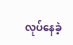လုပ်နေခဲ့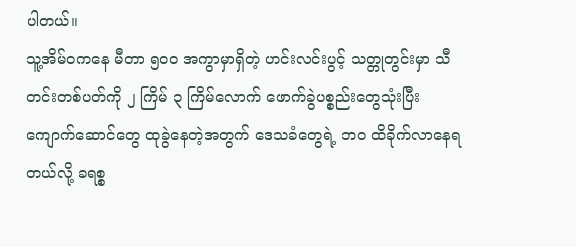ပါတယ်။
သူ့အိမ်ဝကနေ မီတာ ၅၀၀ အကွာမှာရှိတဲ့ ဟင်းလင်းပွင့် သတ္တုတွင်းမှာ သီတင်းတစ်ပတ်ကို ၂ ကြိမ် ၃ ကြိမ်လောက် ဖောက်ခွဲပစ္စည်းတွေသုံးပြီး ကျောက်ဆောင်တွေ ထုခွဲနေတဲ့အတွက် ဒေသခံတွေရဲ့ ဘဝ ထိခိုက်လာနေရတယ်လို့ ခရစ္စ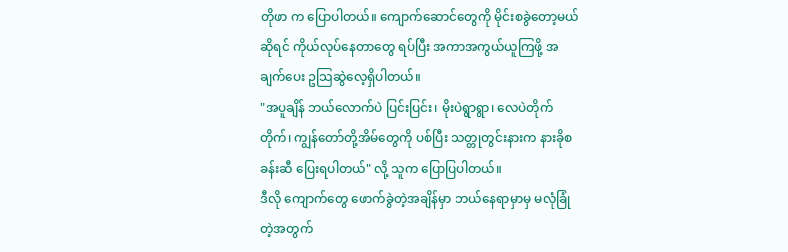တိုဖာ က ပြောပါတယ်။ ကျောက်ဆောင်တွေကို မိုင်းစခွဲတော့မယ် ဆိုရင် ကိုယ်လုပ်နေတာတွေ ရပ်ပြီး အကာအကွယ်ယူကြဖို့ အချက်ပေး ဥသြဆွဲလေ့ရှိပါတယ်။
"အပူချိန် ဘယ်လောက်ပဲ ပြင်းပြင်း၊ မိုးပဲရွာရွာ၊ လေပဲတိုက်တိုက်၊ ကျွန်တော်တို့အိမ်တွေကို ပစ်ပြီး သတ္တုတွင်းနားက နားခိုစခန်းဆီ ပြေးရပါတယ်" လို့ သူက ပြောပြပါတယ်။
ဒီလို ကျောက်တွေ ဖောက်ခွဲတဲ့အချိန်မှာ ဘယ်နေရာမှာမှ မလုံခြုံတဲ့အတွက်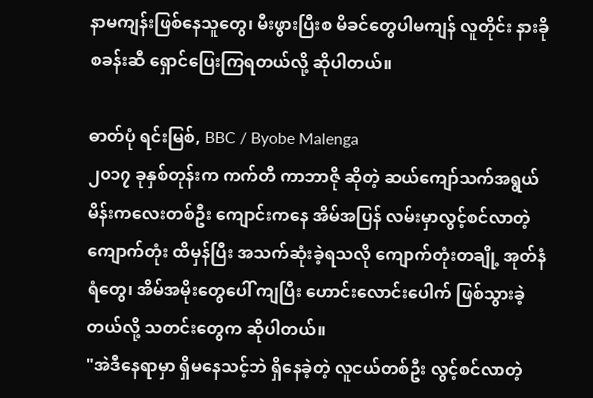နာမကျန်းဖြစ်နေသူတွေ၊ မီးဖွားပြီးစ မိခင်တွေပါမကျန် လူတိုင်း နားခိုစခန်းဆီ ရှောင်ပြေးကြရတယ်လို့ ဆိုပါတယ်။

ဓာတ်ပုံ ရင်းမြစ်, BBC / Byobe Malenga
၂၀၁၇ ခုနှစ်တုန်းက ကက်တီ ကာဘာဇို ဆိုတဲ့ ဆယ်ကျော်သက်အရွယ် မိန်းကလေးတစ်ဦး ကျောင်းကနေ အိမ်အပြန် လမ်းမှာလွင့်စင်လာတဲ့ ကျောက်တုံး ထိမှန်ပြီး အသက်ဆုံးခဲ့ရသလို ကျောက်တုံးတချို့ အုတ်နံရံတွေ၊ အိမ်အမိုးတွေပေါ် ကျပြီး ဟောင်းလောင်းပေါက် ဖြစ်သွားခဲ့တယ်လို့ သတင်းတွေက ဆိုပါတယ်။
"အဲဒီနေရာမှာ ရှိမနေသင့်ဘဲ ရှိနေခဲ့တဲ့ လူငယ်တစ်ဦး လွင့်စင်လာတဲ့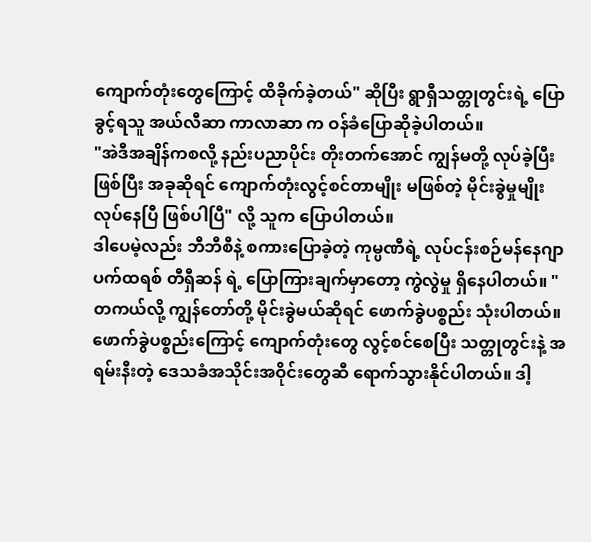ကျောက်တုံးတွေကြောင့် ထိခိုက်ခဲ့တယ်" ဆိုပြီး ရွာရှီသတ္တုတွင်းရဲ့ ပြောခွင့်ရသူ အယ်လီဆာ ကာလာဆာ က ဝန်ခံပြောဆိုခဲ့ပါတယ်။
"အဲဒီအချိန်ကစလို့ နည်းပညာပိုင်း တိုးတက်အောင် ကျွန်မတို့ လုပ်ခဲ့ပြီးဖြစ်ပြီး အခုဆိုရင် ကျောက်တုံးလွင့်စင်တာမျိုး မဖြစ်တဲ့ မိုင်းခွဲမှုမျိုး လုပ်နေပြီ ဖြစ်ပါပြီ" လို့ သူက ပြောပါတယ်။
ဒါပေမဲ့လည်း ဘီဘီစီနဲ့ စကားပြောခဲ့တဲ့ ကုမ္ပဏီရဲ့ လုပ်ငန်းစဉ်မန်နေဂျာ ပက်ထရစ် တီရှီဆန် ရဲ့ ပြောကြားချက်မှာတော့ ကွဲလွဲမှု ရှိနေပါတယ်။ "တကယ်လို့ ကျွန်တော်တို့ မိုင်းခွဲမယ်ဆိုရင် ဖောက်ခွဲပစ္စည်း သုံးပါတယ်။ ဖောက်ခွဲပစ္စည်းကြောင့် ကျောက်တုံးတွေ လွင့်စင်စေပြီး သတ္တုတွင်းနဲ့ အရမ်းနီးတဲ့ ဒေသခံအသိုင်းအဝိုင်းတွေဆီ ရောက်သွားနိုင်ပါတယ်။ ဒါ့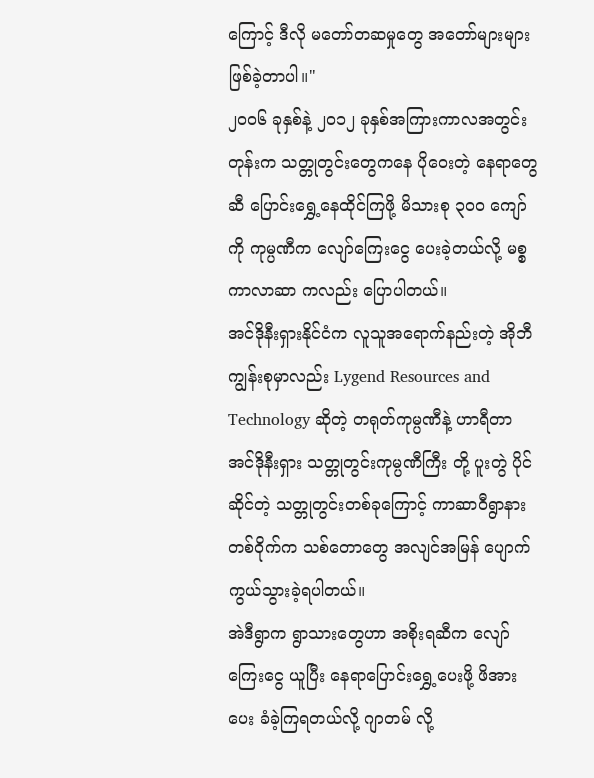ကြောင့် ဒီလို မတော်တဆမှုတွေ အတော်များများ ဖြစ်ခဲ့တာပါ။"
၂၀၀၆ ခုနှစ်နဲ့ ၂၀၁၂ ခုနှစ်အကြားကာလအတွင်းတုန်းက သတ္တုတွင်းတွေကနေ ပိုဝေးတဲ့ နေရာတွေဆီ ပြောင်းရွှေ့နေထိုင်ကြဖို့ မိသားစု ၃၀၀ ကျော်ကို ကုမ္ပဏီက လျော်ကြေးငွေ ပေးခဲ့တယ်လို့ မစ္စ ကာလာဆာ ကလည်း ပြောပါတယ်။
အင်ဒိုနီးရှားနိုင်ငံက လူသူအရောက်နည်းတဲ့ အိုဘီ ကျွန်းစုမှာလည်း Lygend Resources and Technology ဆိုတဲ့ တရုတ်ကုမ္ပဏီနဲ့ ဟာရီတာ အင်ဒိုနီးရှား သတ္တုတွင်းကုမ္ပဏီကြီး တို့ ပူးတွဲ ပိုင်ဆိုင်တဲ့ သတ္တုတွင်းတစ်ခုကြောင့် ကာဆာဝီရွာနားတစ်ဝိုက်က သစ်တောတွေ အလျင်အမြန် ပျောက်ကွယ်သွားခဲ့ရပါတယ်။
အဲဒီရွာက ရွာသားတွေဟာ အစိုးရဆီက လျော်ကြေးငွေ ယူပြီး နေရာပြောင်းရွှေ့ပေးဖို့ ဖိအားပေး ခံခဲ့ကြရတယ်လို့ ဂျာတမ် လို့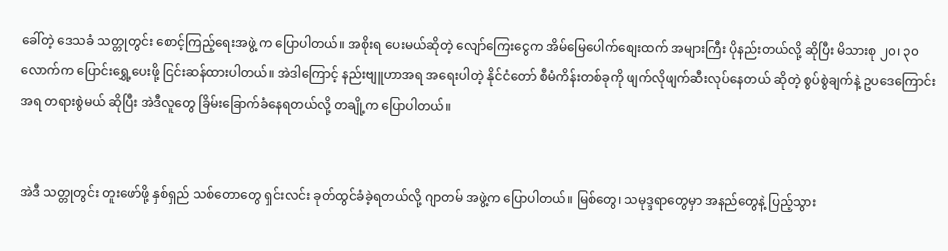ခေါ်တဲ့ ဒေသခံ သတ္တုတွင်း စောင့်ကြည့်ရေးအဖွဲ့ က ပြောပါတယ်။ အစိုးရ ပေးမယ်ဆိုတဲ့ လျော်ကြေးငွေက အိမ်မြေပေါက်စျေးထက် အများကြီး ပိုနည်းတယ်လို့ ဆိုပြီး မိသားစု ၂၀၊ ၃၀ လောက်က ပြောင်းရွှေ့ပေးဖို့ ငြင်းဆန်ထားပါတယ်။ အဲဒါကြောင့် နည်းဗျူဟာအရ အရေးပါတဲ့ နိုင်ငံတော် စီမံကိန်းတစ်ခုကို ဖျက်လိုဖျက်ဆီးလုပ်နေတယ် ဆိုတဲ့ စွပ်စွဲချက်နဲ့ ဥပဒေကြောင်းအရ တရားစွဲမယ် ဆိုပြီး အဲဒီလူတွေ ခြိမ်းခြောက်ခံနေရတယ်လို့ တချို့က ပြောပါတယ်။


အဲဒီ သတ္တုတွင်း တူးဖော်ဖို့ နှစ်ရှည် သစ်တောတွေ ရှင်းလင်း ခုတ်ထွင်ခံခဲ့ရတယ်လို့ ဂျာတမ် အဖွဲ့က ပြောပါတယ်။ မြစ်တွေ၊ သမုဒ္ဒရာတွေမှာ အနည်တွေနဲ့ ပြည့်သွား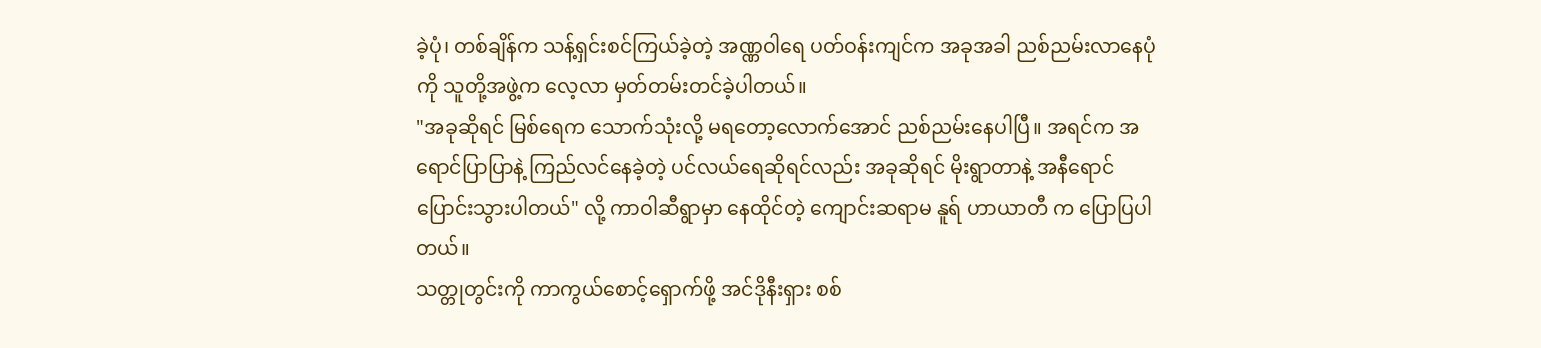ခဲ့ပုံ၊ တစ်ချိန်က သန့်ရှင်းစင်ကြယ်ခဲ့တဲ့ အဏ္ဏဝါရေ ပတ်ဝန်းကျင်က အခုအခါ ညစ်ညမ်းလာနေပုံကို သူတို့အဖွဲ့က လေ့လာ မှတ်တမ်းတင်ခဲ့ပါတယ်။
"အခုဆိုရင် မြစ်ရေက သောက်သုံးလို့ မရတော့လောက်အောင် ညစ်ညမ်းနေပါပြီ။ အရင်က အရောင်ပြာပြာနဲ့ ကြည်လင်နေခဲ့တဲ့ ပင်လယ်ရေဆိုရင်လည်း အခုဆိုရင် မိုးရွာတာနဲ့ အနီရောင် ပြောင်းသွားပါတယ်" လို့ ကာဝါဆီရွာမှာ နေထိုင်တဲ့ ကျောင်းဆရာမ နူရ် ဟာယာတီ က ပြောပြပါတယ်။
သတ္တုတွင်းကို ကာကွယ်စောင့်ရှောက်ဖို့ အင်ဒိုနီးရှား စစ်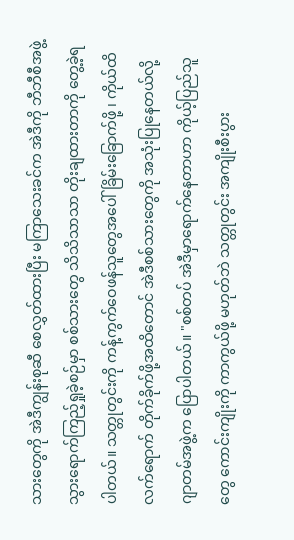သားတွေကို အဲဒီကျွန်းစုဆီ စေလွှတ်ထားပြီး မကြာသေးခင်က အဲဒီကို ဘီဘီစီအဖွဲ့ သွားရောက်ကြည့်ရှုခဲ့စဉ်မှာ စစ်သားတွေ သိသိသာသာ တိုးချထားတာကို တွေ့ခဲ့ရပါတယ်။ သတ္တုတွင်းကို ကန့်ကွက်ဝေဖန်သူတွေအပေါ် ခြိမ်းခြောက်ဖို့ ၊ ကိုယ်ထိလက်ရောက် တိုက်ခိုက်ဖို့အထိတောင် အဲဒီစစ်သားတွေကို အသုံးပြုနေတယ်လို့ ဂျာတမ်အဖွဲ့က ပြောပါတယ်။ "စစ်တပ် အဲဒီမှာရောက်နေတာဟာ ကိုယ့်ပြည်သူတွေ ကောင်းကျိုးကို ကာကွယ်ဖို့ မဟုတ်ဘဲ သတ္တုတွင်း အကျိုးစီးပွား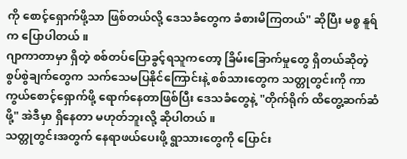ကို စောင့်ရှောက်ဖို့သာ ဖြစ်တယ်လို့ ဒေသခံတွေက ခံစားမိကြတယ်" ဆိုပြီး မစ္စ နူရ်က ပြောပါတယ်။
ဂျာကာတာမှာ ရှိတဲ့ စစ်တပ်ပြောခွင့်ရသူကတော့ ခြိမ်းခြောက်မှုတွေ ရှိတယ်ဆိုတဲ့ စွပ်စွဲချက်တွေက သက်သေမပြနိုင်ကြောင်းနဲ့ စစ်သားတွေက သတ္တုတွင်းကို ကာကွယ်စောင့်ရှောက်ဖို့ ရောက်နေတာဖြစ်ပြီး ဒေသခံတွေနဲ့ "တိုက်ရိုက် ထိတွေ့ဆက်ဆံဖို့" အဲဒီမှာ ရှိနေတာ မဟုတ်ဘူးလို့ ဆိုပါတယ်။
သတ္တုတွင်းအတွက် နေရာဖယ်ပေးဖို့ ရွာသားတွေကို ပြောင်း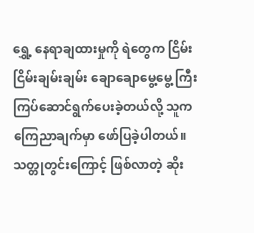ရွှေ့ နေရာချထားမှုကို ရဲတွေက ငြိမ်းငြိမ်းချမ်းချမ်း ချောချောမွေ့မွေ့ ကြီးကြပ်ဆောင်ရွက်ပေးခဲ့တယ်လို့ သူက ကြေညာချက်မှာ ဖော်ပြခဲ့ပါတယ်။
သတ္တုတွင်းကြောင့် ဖြစ်လာတဲ့ ဆိုး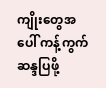ကျိုးတွေအပေါ် ကန့်ကွက်ဆန္ဒပြဖို့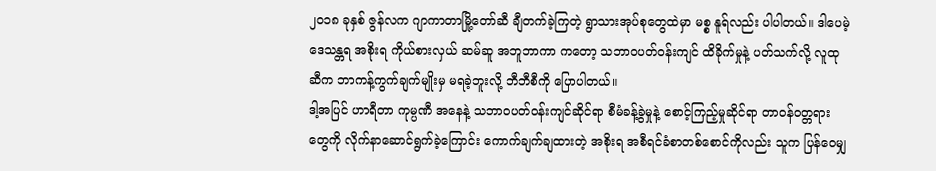၂၀၁၈ ခုနှစ် ဇွန်လက ဂျာကာတာမြို့တော်ဆီ ချီတက်ခဲ့ကြတဲ့ ရွာသားအုပ်စုတွေထဲမှာ မစ္စ နူရ်လည်း ပါပါတယ်။ ဒါပေမဲ့ ဒေသန္တရ အစိုးရ ကိုယ်စားလှယ် ဆမ်ဆူ အဘူဘာကာ ကတော့ သဘာဝပတ်ဝန်းကျင် ထိခိုက်မှုနဲ့ ပတ်သက်လို့ လူထုဆီက ဘာကန့်ကွက်ချက်မျိုးမှ မရခဲ့ဘူးလို့ ဘီဘီစီကို ပြောပါတယ်။
ဒါ့အပြင် ဟာရီတာ ကုမ္ပဏီ အနေနဲ့ သဘာဝပတ်ဝန်းကျင်ဆိုင်ရာ စီမံခန့်ခွဲမှုနဲ့ စောင့်ကြည့်မှုဆိုင်ရာ တာဝန်ဝတ္တရားတွေကို လိုက်နာဆောင်ရွက်ခဲ့ကြောင်း ကောက်ချက်ချထားတဲ့ အစိုးရ အစီရင်ခံစာတစ်စောင်ကိုလည်း သူက ပြန်ဝေမျှ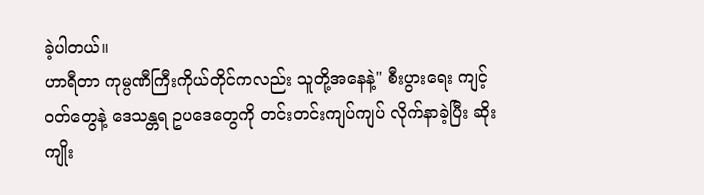ခဲ့ပါတယ်။
ဟာရီတာ ကုမ္ပဏီကြီးကိုယ်တိုင်ကလည်း သူတို့အနေနဲ့" စီးပွားရေး ကျင့်ဝတ်တွေနဲ့ ဒေသန္တရ ဥပဒေတွေကို တင်းတင်းကျပ်ကျပ် လိုက်နာခဲ့ပြီး ဆိုးကျိုး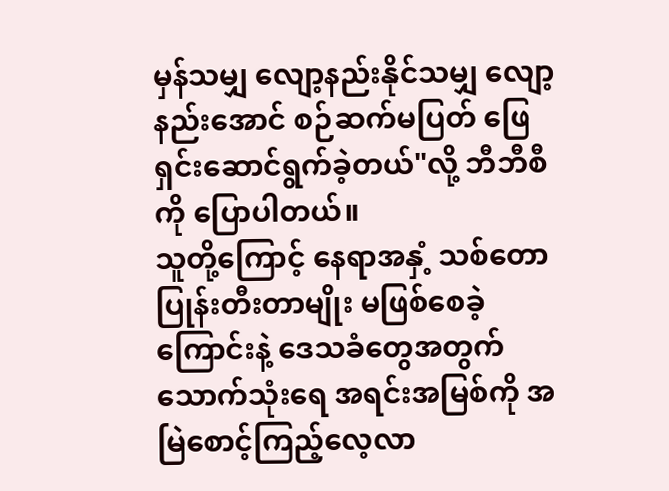မှန်သမျှ လျော့နည်းနိုင်သမျှ လျော့နည်းအောင် စဉ်ဆက်မပြတ် ဖြေရှင်းဆောင်ရွက်ခဲ့တယ်"လို့ ဘီဘီစီကို ပြောပါတယ်။
သူတို့ကြောင့် နေရာအနှံ့ သစ်တောပြုန်းတီးတာမျိုး မဖြစ်စေခဲ့ကြောင်းနဲ့ ဒေသခံတွေအတွက် သောက်သုံးရေ အရင်းအမြစ်ကို အမြဲစောင့်ကြည့်လေ့လာ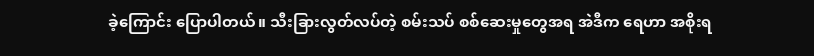ခဲ့ကြောင်း ပြောပါတယ်။ သီးခြားလွတ်လပ်တဲ့ စမ်းသပ် စစ်ဆေးမှုတွေအရ အဲဒီက ရေဟာ အစိုးရ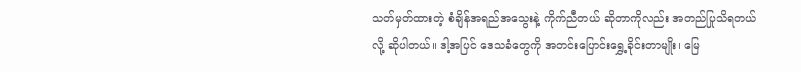သတ်မှတ်ထားတဲ့ စံချိန်အရည်အသွေးနဲ့ ကိုက်ညီတယ် ဆိုတာကိုလည်း အတည်ပြုသိရတယ်လို့ ဆိုပါတယ်။ ဒါ့အပြင် ဒေသခံတွေကို အတင်းပြောင်းရွှေ့ခိုင်းတာမျိုး၊ မြေ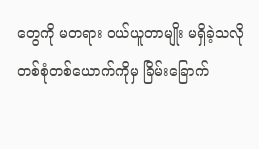တွေကို မတရား ဝယ်ယူတာမျိုး မရှိခဲ့သလို တစ်စုံတစ်ယောက်ကိုမှ ခြိမ်းခြောက်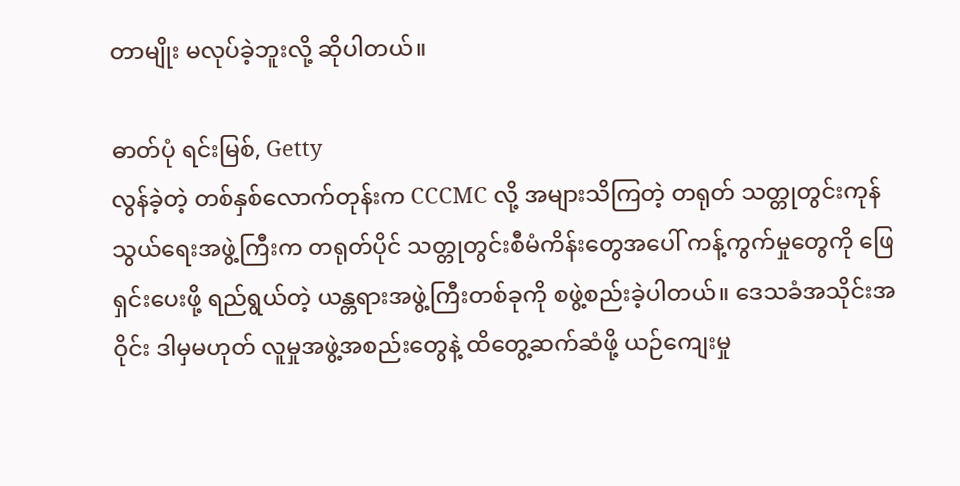တာမျိုး မလုပ်ခဲ့ဘူးလို့ ဆိုပါတယ်။

ဓာတ်ပုံ ရင်းမြစ်, Getty
လွန်ခဲ့တဲ့ တစ်နှစ်လောက်တုန်းက CCCMC လို့ အများသိကြတဲ့ တရုတ် သတ္တုတွင်းကုန်သွယ်ရေးအဖွဲ့ကြီးက တရုတ်ပိုင် သတ္တုတွင်းစီမံကိန်းတွေအပေါ် ကန့်ကွက်မှုတွေကို ဖြေရှင်းပေးဖို့ ရည်ရွယ်တဲ့ ယန္တရားအဖွဲ့ကြီးတစ်ခုကို စဖွဲ့စည်းခဲ့ပါတယ်။ ဒေသခံအသိုင်းအဝိုင်း ဒါမှမဟုတ် လူမှုအဖွဲ့အစည်းတွေနဲ့ ထိတွေ့ဆက်ဆံဖို့ ယဉ်ကျေးမှု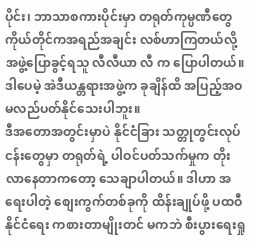ပိုင်း၊ ဘာသာစကားပိုင်းမှာ တရုတ်ကုမ္ပဏီတွေကိုယ်တိုင်ကအရည်အချင်း လစ်ဟာကြတယ်လို့ အဖွဲ့ပြောခွင့်ရသူ လီလီယာ လီ က ပြောပါတယ်။
ဒါပေမဲ့ အဲဒီယန္တရားအဖွဲ့က ခုချိန်ထိ အပြည့်အဝ မလည်ပတ်နိုင်သေးပါဘူး။
ဒီအတောအတွင်းမှာပဲ နိုင်ငံခြား သတ္တုတွင်းလုပ်ငန်းတွေမှာ တရုတ်ရဲ့ ပါဝင်ပတ်သက်မှုက တိုးလာနေတာကတော့ သေချာပါတယ်။ ဒါဟာ အရေးပါတဲ့ စျေးကွက်တစ်ခုကို ထိန်းချုပ်ဖို့ ပထဝီနိုင်ငံရေး ကစားတာမျိုးတင် မကဘဲ စီးပွားရေးရှု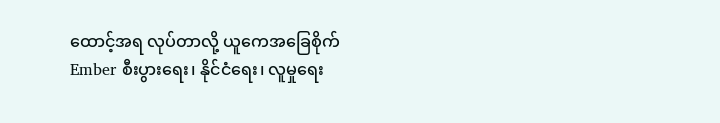ထောင့်အရ လုပ်တာလို့ ယူကေအခြေစိုက် Ember စီးပွားရေး၊ နိုင်ငံရေး၊ လူမှုရေး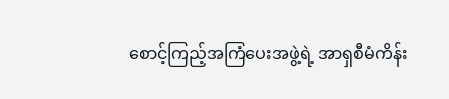စောင့်ကြည့်အကြံပေးအဖွဲ့ရဲ့ အာရှစီမံကိန်း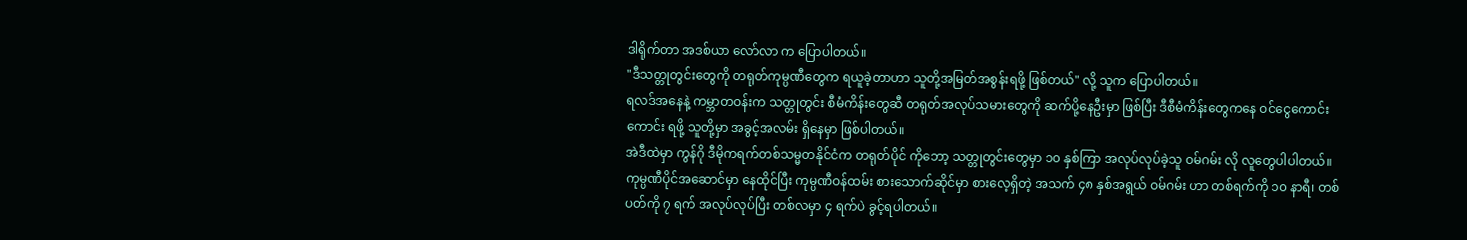ဒါရိုက်တာ အဒစ်ယာ လော်လာ က ပြောပါတယ်။
"ဒီသတ္တုတွင်းတွေကို တရုတ်ကုမ္ပဏီတွေက ရယူခဲ့တာဟာ သူတို့အမြတ်အစွန်းရဖို့ ဖြစ်တယ်" လို့ သူက ပြောပါတယ်။
ရလဒ်အနေနဲ့ ကမ္ဘာတဝန်းက သတ္တုတွင်း စီမံကိန်းတွေဆီ တရုတ်အလုပ်သမားတွေကို ဆက်ပို့နေဦးမှာ ဖြစ်ပြီး ဒီစီမံကိန်းတွေကနေ ဝင်ငွေကောင်းကောင်း ရဖို့ သူတို့မှာ အခွင့်အလမ်း ရှိနေမှာ ဖြစ်ပါတယ်။
အဲဒီထဲမှာ ကွန်ဂို ဒီမိုကရက်တစ်သမ္မတနိုင်ငံက တရုတ်ပိုင် ကိုဘော့ သတ္တုတွင်းတွေမှာ ၁၀ နှစ်ကြာ အလုပ်လုပ်ခဲ့သူ ဝမ်ဂမ်း လို လူတွေပါပါတယ်။ ကုမ္ပဏီပိုင်အဆောင်မှာ နေထိုင်ပြီး ကုမ္ပဏီဝန်ထမ်း စားသောက်ဆိုင်မှာ စားလေ့ရှိတဲ့ အသက် ၄၈ နှစ်အရွယ် ဝမ်ဂမ်း ဟာ တစ်ရက်ကို ၁၀ နာရီ၊ တစ်ပတ်ကို ၇ ရက် အလုပ်လုပ်ပြီး တစ်လမှာ ၄ ရက်ပဲ ခွင့်ရပါတယ်။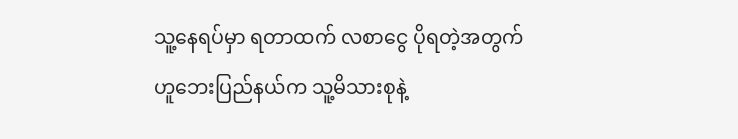သူ့နေရပ်မှာ ရတာထက် လစာငွေ ပိုရတဲ့အတွက် ဟူဘေးပြည်နယ်က သူ့မိသားစုနဲ့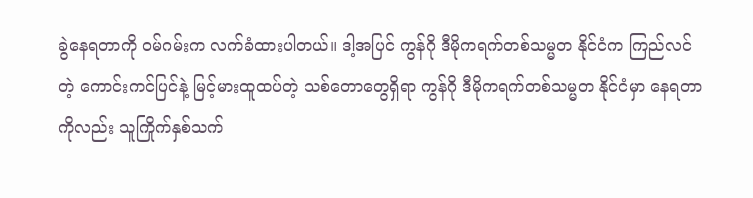ခွဲနေရတာကို ဝမ်ဂမ်းက လက်ခံထားပါတယ်။ ဒါ့အပြင် ကွန်ဂို ဒီမိုကရက်တစ်သမ္မတ နိုင်ငံက ကြည်လင်တဲ့ ကောင်းကင်ပြင်နဲ့ မြင့်မားထူထပ်တဲ့ သစ်တောတွေရှိရာ ကွန်ဂို ဒီမိုကရက်တစ်သမ္မတ နိုင်ငံမှာ နေရတာကိုလည်း သူကြိုက်နှစ်သက်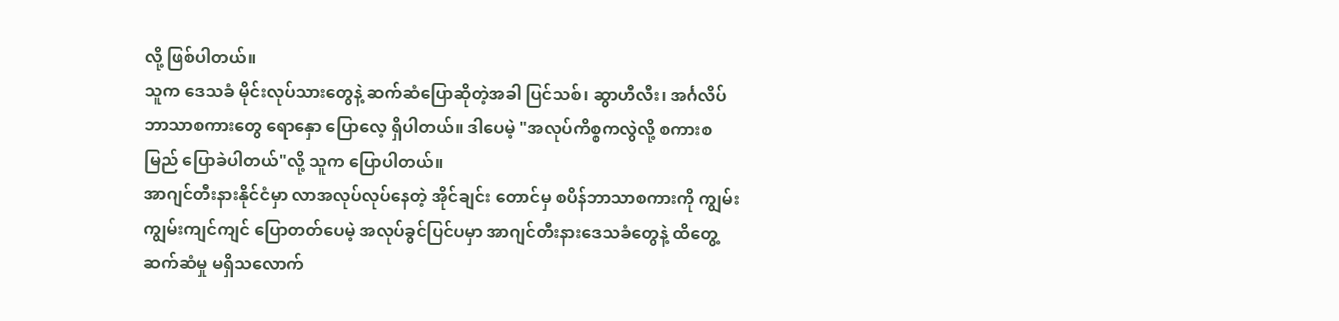လို့ ဖြစ်ပါတယ်။
သူက ဒေသခံ မိုင်းလုပ်သားတွေနဲ့ ဆက်ဆံပြောဆိုတဲ့အခါ ပြင်သစ်၊ ဆွာဟီလီး၊ အင်္ဂလိပ် ဘာသာစကားတွေ ရောနှော ပြောလေ့ ရှိပါတယ်။ ဒါပေမဲ့ "အလုပ်ကိစ္စကလွဲလို့ စကားစမြည် ပြောခဲပါတယ်"လို့ သူက ပြောပါတယ်။
အာဂျင်တီးနားနိုင်ငံမှာ လာအလုပ်လုပ်နေတဲ့ အိုင်ချင်း တောင်မှ စပိန်ဘာသာစကားကို ကျွမ်းကျွမ်းကျင်ကျင် ပြောတတ်ပေမဲ့ အလုပ်ခွင်ပြင်ပမှာ အာဂျင်တီးနားဒေသခံတွေနဲ့ ထိတွေ့ဆက်ဆံမှု မရှိသလောက်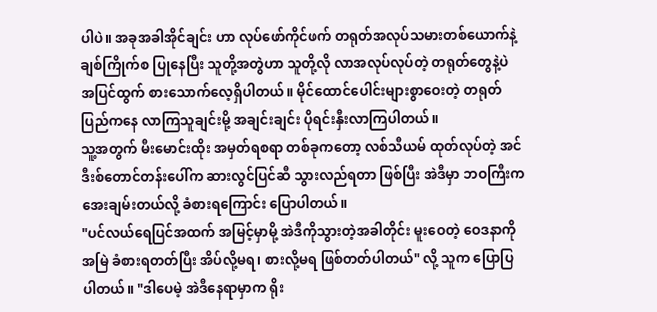ပါပဲ။ အခုအခါအိုင်ချင်း ဟာ လုပ်ဖော်ကိုင်ဖက် တရုတ်အလုပ်သမားတစ်ယောက်နဲ့ ချစ်ကြိုက်စ ပြုနေပြီး သူတို့အတွဲဟာ သူတို့လို လာအလုပ်လုပ်တဲ့ တရုတ်တွေနဲ့ပဲ အပြင်ထွက် စားသောက်လေ့ရှိပါတယ်။ မိုင်ထောင်ပေါင်းများစွာဝေးတဲ့ တရုတ်ပြည်ကနေ လာကြသူချင်းမို့ အချင်းချင်း ပိုရင်းနှီးလာကြပါတယ်။
သူ့အတွက် မီးမောင်းထိုး အမှတ်ရစရာ တစ်ခုကတော့ လစ်သီယမ် ထုတ်လုပ်တဲ့ အင်ဒီးစ်တောင်တန်းပေါ်က ဆားလွင်ပြင်ဆီ သွားလည်ရတာ ဖြစ်ပြီး အဲဒီမှာ ဘဝကြီးက အေးချမ်းတယ်လို့ ခံစားရကြောင်း ပြောပါတယ်။
"ပင်လယ်ရေပြင်အထက် အမြင့်မှာမို့ အဲဒီကိုသွားတဲ့အခါတိုင်း မူးဝေတဲ့ ဝေဒနာကို အမြဲ ခံစားရတတ်ပြီး အိပ်လို့မရ၊ စားလို့မရ ဖြစ်တတ်ပါတယ်" လို့ သူက ပြောပြပါတယ်။ "ဒါပေမဲ့ အဲဒီနေရာမှာက ရိုး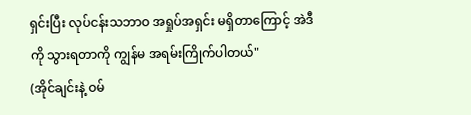ရှင်းပြီး လုပ်ငန်းသဘာဝ အရှုပ်အရှင်း မရှိတာကြောင့် အဲဒီကို သွားရတာကို ကျွန်မ အရမ်းကြိုက်ပါတယ်"
(အိုင်ချင်းနဲ့ ဝမ်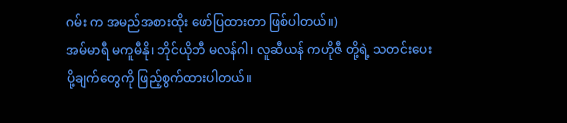ဂမ်း က အမည်အစားထိုး ဖော်ပြထားတာ ဖြစ်ပါတယ်။)
အမ်မာရီ မကူမီနို၊ ဘိုင်ယိုဘီ မလန်ဂါ၊ လူဆီယန် ကဟိုဇီ တို့ရဲ့ သတင်းပေးပို့ချက်တွေကို ဖြည့်စွက်ထားပါတယ်။